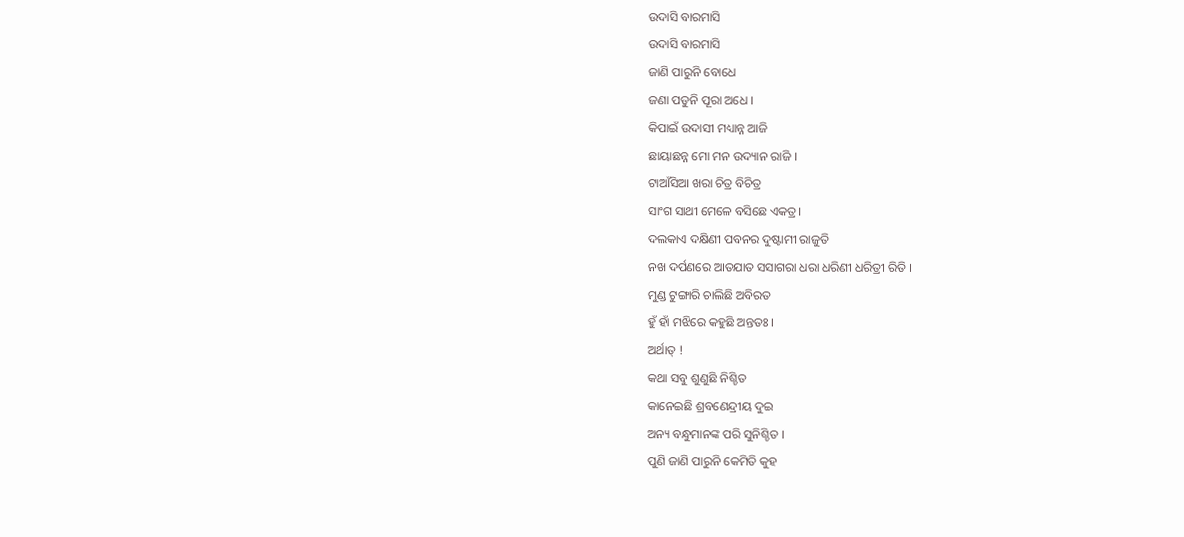ଉଦାସି ବାରମାସି
ଉଦାସି ବାରମାସି
ଜାଣି ପାରୁନି ବୋଧେ
ଜଣା ପଡୁନି ପୂରା ଅଧେ ।
କିପାଇଁ ଉଦାସୀ ମଧ୍ୟାନ୍ନ ଆଜି
ଛାୟାଛନ୍ନ ମୋ ମନ ଉଦ୍ୟାନ ରାଜି ।
ଟାଆଁସିଆ ଖରା ଚିତ୍ର ବିଚିତ୍ର
ସାଂଗ ସାଥୀ ମେଳେ ବସିଛେ ଏକତ୍ର।
ଦଲକାଏ ଦକ୍ଷିଣୀ ପବନର ଦୁଷ୍ଟାମୀ ରାଜୁତି
ନଖ ଦର୍ପଣରେ ଆତଯାତ ସସାଗରା ଧରା ଧରିଣୀ ଧରିତ୍ରୀ ରିତି ।
ମୁଣ୍ଡ ଟୁଙ୍ଗାରି ଚାଲିଛି ଅବିରତ
ହୁଁ ହାଁ ମଝିରେ କହୁଛି ଅନ୍ତତଃ ।
ଅର୍ଥାତ୍ !
କଥା ସବୁ ଶୁଣୁଛି ନିଶ୍ଚିତ
କାନେଇଛି ଶ୍ରବଣେନ୍ଦ୍ରୀୟ ଦୁଇ
ଅନ୍ୟ ବନ୍ଧୁମାନଙ୍କ ପରି ସୁନିଶ୍ଚିତ ।
ପୁଣି ଜାଣି ପାରୁନି କେମିତି କୁହ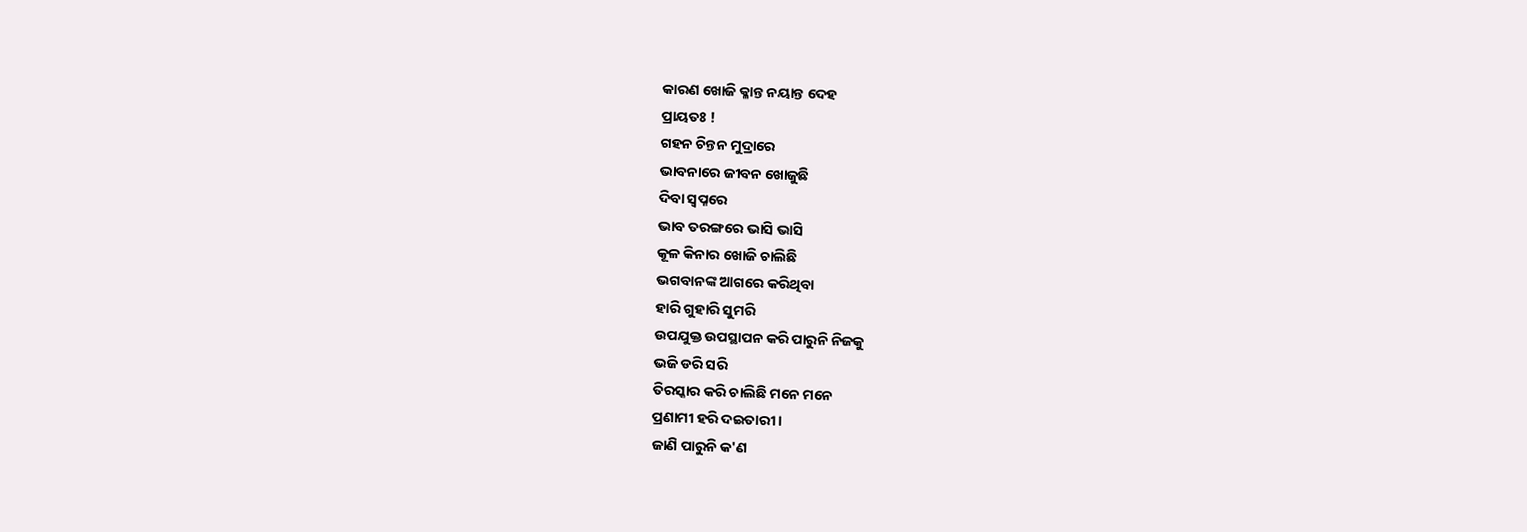କାରଣ ଖୋଜି କ୍ଳାନ୍ତ ନୟାନ୍ତ ଦେହ
ପ୍ରାୟତଃ !
ଗହନ ଚିନ୍ତନ ମୁଦ୍ରାରେ
ଭାବନାରେ ଜୀବନ ଖୋଜୁଛି
ଦିବା ସ୍ୱପ୍ନରେ
ଭାବ ତରଙ୍ଗରେ ଭାସି ଭାସି
କୂଳ କିନାର ଖୋଜି ଚାଲିଛି
ଭଗବାନଙ୍କ ଆଗରେ କରିଥିବା
ହାରି ଗୁହାରି ସୁମରି
ଉପଯୁକ୍ତ ଉପସ୍ଥାପନ କରି ପାରୁନି ନିଜକୁ
ଭଜି ଡରି ସରି
ତିରସ୍କାର କରି ଚାଲିଛି ମନେ ମନେ
ପ୍ରଣାମୀ ହରି ଦଇତାରୀ ।
ଜାଣି ପାରୁନି କ'ଣ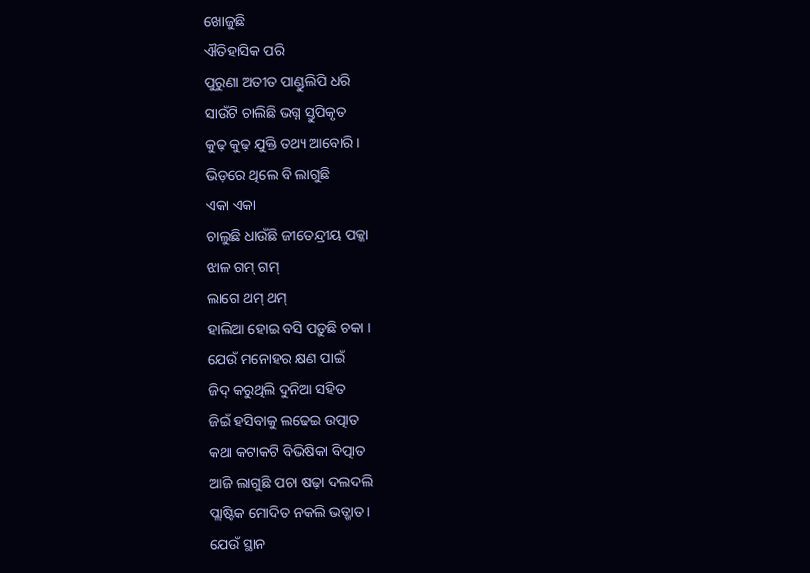ଖୋଜୁଛି
ଐତିହାସିକ ପରି
ପୁରୁଣା ଅତୀତ ପାଣ୍ଡୁଲିପି ଧରି
ସାଉଁଟି ଚାଲିଛି ଭଗ୍ନ ସ୍ତୁପିକୃତ
କୁଢ଼ କୁଢ଼ ଯୁକ୍ତି ତଥ୍ୟ ଆବୋରି ।
ଭିଡ଼ରେ ଥିଲେ ବି ଲାଗୁଛି
ଏକା ଏକା
ଚାଲୁଛି ଧାଉଁଛି ଜୀତେନ୍ଦ୍ରୀୟ ପକ୍କା
ଝାଳ ଗମ୍ ଗମ୍
ଲାଗେ ଥମ୍ ଥମ୍
ହାଲିଆ ହୋଇ ବସି ପଡ଼ୁଛି ଚକା ।
ଯେଉଁ ମନୋହର କ୍ଷଣ ପାଇଁ
ଜିଦ୍ କରୁଥିଲି ଦୁନିଆ ସହିତ
ଜିଇଁ ହସିବାକୁ ଲଢେଇ ଉତ୍ପାତ
କଥା କଟାକଟି ବିଭିଷିକା ବିତ୍ପାତ
ଆଜି ଲାଗୁଛି ପଚା ଷଢ଼ା ଦଲଦଲି
ପ୍ଲାଷ୍ଟିକ ମୋଦିତ ନକଲି ଭତ୍ଖାତ ।
ଯେଉଁ ସ୍ଥାନ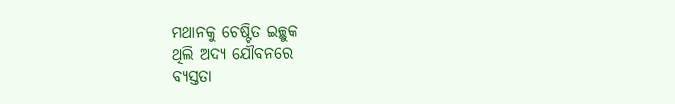ମଥାନକୁ ଚେଷ୍ଟିତ ଇଚ୍ଛୁକ
ଥିଲି ଅଦ୍ୟ ଯୌବନରେ
ବ୍ୟସ୍ତତା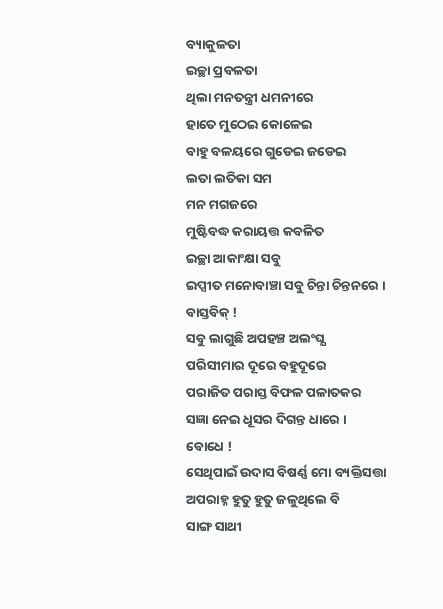ବ୍ୟାକୁଳତା
ଇଚ୍ଛା ପ୍ରବଳତା
ଥିଲା ମନତନ୍ତ୍ରୀ ଧମନୀରେ
ହାତେ ମୁଠେଇ କୋଳେଇ
ବାହୁ ବଳୟରେ ଗୁଡେଇ ଜଡେଇ
ଲତା ଲତିକା ସମ
ମନ ମଗଜରେ
ମୁଷ୍ଟିବଦ୍ଧ କରାୟତ୍ତ କବଳିତ
ଇଚ୍ଛା ଆକାଂକ୍ଷା ସବୁ
ଇପ୍ସୀତ ମନୋବାଞ୍ଚା ସବୁ ଚିନ୍ତା ଚିନ୍ତନରେ ।
ବାସ୍ତବିକ୍ !
ସବୁ ଲାଗୁଛି ଅପହଞ୍ଚ ଅଲଂଘ୍ଯ
ପରିସୀମାର ଦୂରେ ବହୁଦୂରେ
ପରାଜିତ ପରାସ୍ତ ବିଫଳ ପଳାତକର
ସଜ୍ଞା ନେଇ ଧୂସର ଦିଗନ୍ତ ଧାରେ ।
ବୋଧେ !
ସେଥିପାଇଁ ଉଦାସ ବିଷର୍ଣ୍ଣ ମୋ ବ୍ୟକ୍ତିସତ୍ତା
ଅପରାହ୍ନ ହୁତୁ ହୁତୁ ଜଳୁଥିଲେ ବି
ସାଙ୍ଗ ସାଥୀ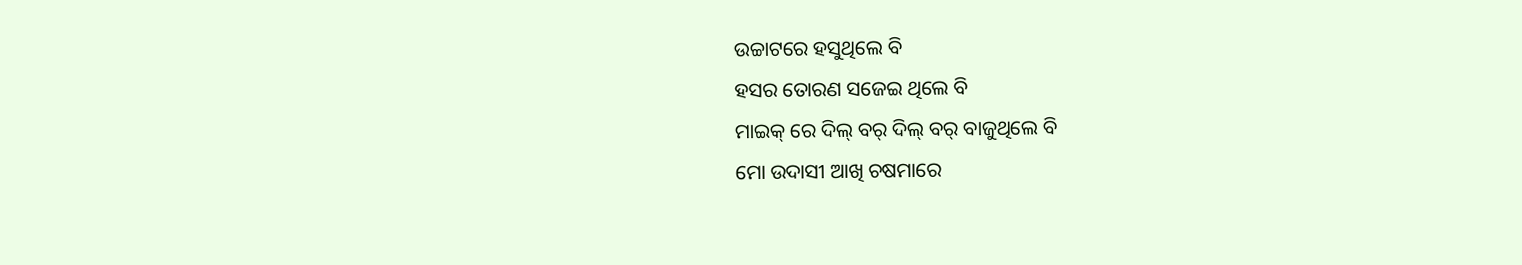ଉଚ୍ଚାଟରେ ହସୁଥିଲେ ବି
ହସର ତୋରଣ ସଜେଇ ଥିଲେ ବି
ମାଇକ୍ ରେ ଦିଲ୍ ବର୍ ଦିଲ୍ ବର୍ ବାଜୁଥିଲେ ବି
ମୋ ଉଦାସୀ ଆଖି ଚଷମାରେ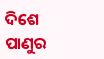ଦିଶେ
ପାଣୁର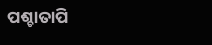ପଶ୍ଚାତାପି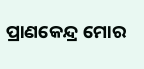ପ୍ରାଣକେନ୍ଦ୍ର ମୋର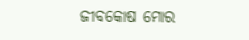ଜୀବକୋଷ ମୋର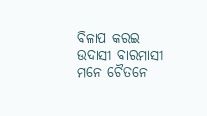ବିଳାପ କରଇ
ଉଦାସୀ ବାରମାସୀ
ମନେ ଚୈତନେ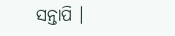ସନ୍ତାପି ।